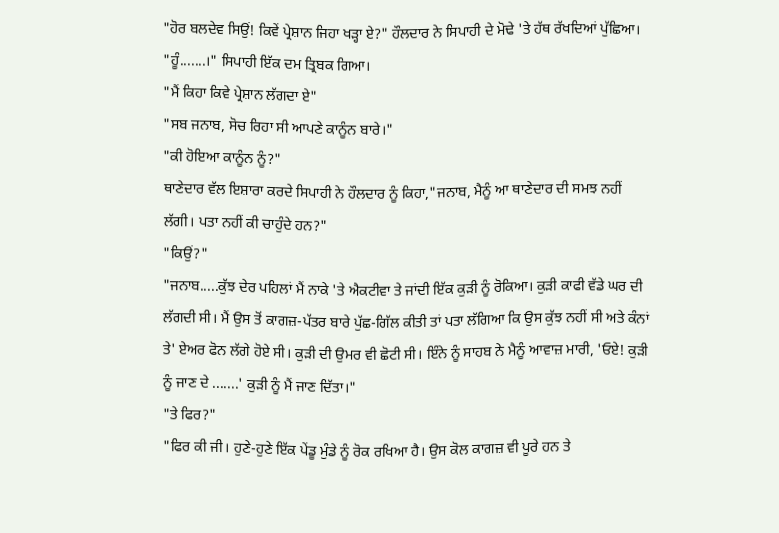"ਹੋਰ ਬਲਦੇਵ ਸਿਉਂ! ਕਿਵੇਂ ਪ੍ਰੇਸ਼ਾਨ ਜਿਹਾ ਖੜ੍ਹਾ ਏ?" ਹੌਲਦਾਰ ਨੇ ਸਿਪਾਹੀ ਦੇ ਮੋਢੇ 'ਤੇ ਹੱਥ ਰੱਖਦਿਆਂ ਪੁੱਛਿਆ।
"ਹੂੰ.......।" ਸਿਪਾਹੀ ਇੱਕ ਦਮ ਤ੍ਰਿਬਕ ਗਿਆ।
"ਮੈਂ ਕਿਹਾ ਕਿਵੇ ਪ੍ਰੇਸ਼ਾਨ ਲੱਗਦਾ ਏ"
"ਸਬ ਜਨਾਬ, ਸੋਚ ਰਿਹਾ ਸੀ ਆਪਣੇ ਕਾਨੂੰਨ ਬਾਰੇ।"
"ਕੀ ਹੋਇਆ ਕਾਨੂੰਨ ਨੂੰ?"
ਥਾਣੇਦਾਰ ਵੱਲ ਇਸ਼ਾਰਾ ਕਰਦੇ ਸਿਪਾਹੀ ਨੇ ਹੌਲਦਾਰ ਨੂੰ ਕਿਹਾ,"ਜਨਾਬ, ਮੈਨੂੰ ਆ ਥਾਣੇਦਾਰ ਦੀ ਸਮਝ ਨਹੀਂ ਲੱਗੀ। ਪਤਾ ਨਹੀਂ ਕੀ ਚਾਹੁੰਦੇ ਹਨ?"
"ਕਿਉਂ?"
"ਜਨਾਬ.....ਕੁੱਝ ਦੇਰ ਪਹਿਲਾਂ ਮੈਂ ਨਾਕੇ 'ਤੇ ਐਕਟੀਵਾ ਤੇ ਜਾਂਦੀ ਇੱਕ ਕੁੜੀ ਨੂੰ ਰੋਕਿਆ। ਕੁੜੀ ਕਾਫੀ ਵੱਡੇ ਘਰ ਦੀ ਲੱਗਦੀ ਸੀ। ਮੈਂ ਉਸ ਤੋਂ ਕਾਗਜ਼-ਪੱਤਰ ਬਾਰੇ ਪੁੱਛ-ਗਿੱਲ ਕੀਤੀ ਤਾਂ ਪਤਾ ਲੱਗਿਆ ਕਿ ਉਸ ਕੁੱਝ ਨਹੀਂ ਸੀ ਅਤੇ ਕੰਨਾਂ ਤੇ' ਏਅਰ ਫੋਨ ਲੱਗੇ ਹੋਏ ਸੀ। ਕੁੜੀ ਦੀ ਉਮਰ ਵੀ ਛੋਟੀ ਸੀ। ਇੰਨੇ ਨੂੰ ਸਾਹਬ ਨੇ ਮੈਨੂੰ ਆਵਾਜ਼ ਮਾਰੀ, 'ਓਏ! ਕੁੜੀ ਨੂੰ ਜਾਣ ਦੇ .......' ਕੁੜੀ ਨੂੰ ਮੈਂ ਜਾਣ ਦਿੱਤਾ।"
"ਤੇ ਫਿਰ?"
"ਫਿਰ ਕੀ ਜੀ। ਹੁਣੇ-ਹੁਣੇ ਇੱਕ ਪੇਂਡੂ ਮੁੰਡੇ ਨੂੰ ਰੋਕ ਰਖਿਆ ਹੈ। ਉਸ ਕੋਲ ਕਾਗਜ਼ ਵੀ ਪੂਰੇ ਹਨ ਤੇ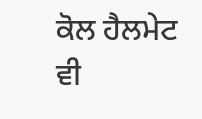ਕੋਲ ਹੈਲਮੇਟ ਵੀ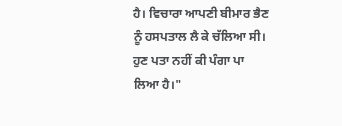ਹੈ। ਵਿਚਾਰਾ ਆਪਣੀ ਬੀਮਾਰ ਭੈਣ ਨੂੰ ਹਸਪਤਾਲ ਲੈ ਕੇ ਚੱਲਿਆ ਸੀ। ਹੁਣ ਪਤਾ ਨਹੀਂ ਕੀ ਪੰਗਾ ਪਾ ਲਿਆ ਹੈ।"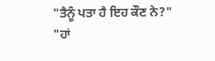"ਤੈਨੂੰ ਪਤਾ ਹੈ ਇਹ ਕੌਣ ਨੇ?"
"ਹਾਂ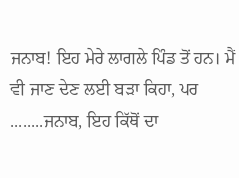ਜਨਾਬ! ਇਹ ਮੇਰੇ ਲਾਗਲੇ ਪਿੰਡ ਤੋਂ ਹਨ। ਮੈਂ ਵੀ ਜਾਣ ਦੇਣ ਲਈ ਬੜਾ ਕਿਹਾ, ਪਰ ........ਜਨਾਬ, ਇਹ ਕਿੱਥੋਂ ਦਾ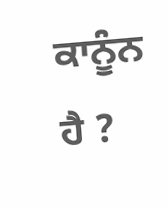ਕਾਨੂੰਨ ਹੈ ?